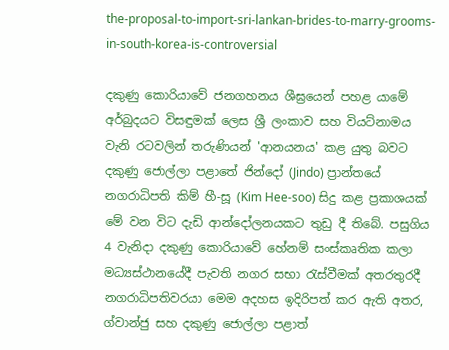the-proposal-to-import-sri-lankan-brides-to-marry-grooms-in-south-korea-is-controversial

දකුණු කොරියාවේ ජනගහනය ශීඝ්‍රයෙන් පහළ යාමේ අර්බුදයට විසඳුමක් ලෙස ශ්‍රී ලංකාව සහ වියට්නාමය වැනි රටවලින් තරුණියන් 'ආනයනය' කළ යුතු බවට දකුණු ජොල්ලා පළාතේ ජින්දෝ (Jindo) ප්‍රාන්තයේ නගරාධිපති කිම් හී-සූ (Kim Hee-soo) සිදු කළ ප්‍රකාශයක් මේ වන විට දැඩි ආන්දෝලනයකට තුඩු දී තිබේ. පසුගිය 4 වැනිදා දකුණු කොරියාවේ හේනම් සංස්කෘතික කලා මධ්‍යස්ථානයේදී පැවති නගර සභා රැස්වීමක් අතරතුරදී නගරාධිපතිවරයා මෙම අදහස ඉදිරිපත් කර ඇති අතර, ග්වාන්ජු සහ දකුණු ජොල්ලා පළාත්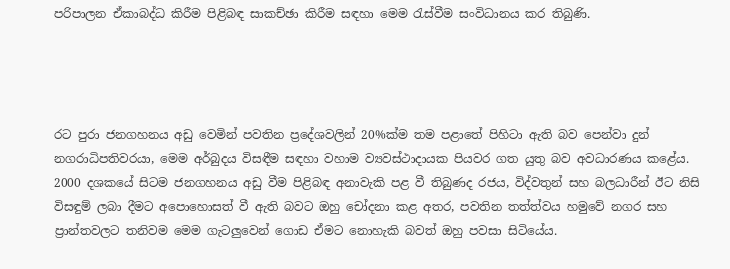පරිපාලන ඒකාබද්ධ කිරීම පිළිබඳ සාකච්ඡා කිරීම සඳහා මෙම රැස්වීම සංවිධානය කර තිබුණි.




රට පුරා ජනගහනය අඩු වෙමින් පවතින ප්‍රදේශවලින් 20%ක්ම තම පළාතේ පිහිටා ඇති බව පෙන්වා දුන් නගරාධිපතිවරයා, මෙම අර්බුදය විසඳීම සඳහා වහාම ව්‍යවස්ථාදායක පියවර ගත යුතු බව අවධාරණය කළේය. 2000 දශකයේ සිටම ජනගහනය අඩු වීම පිළිබඳ අනාවැකි පළ වී තිබුණද රජය, විද්වතුන් සහ බලධාරීන් ඊට නිසි විසඳුම් ලබා දීමට අපොහොසත් වී ඇති බවට ඔහු චෝදනා කළ අතර, පවතින තත්ත්වය හමුවේ නගර සහ ප්‍රාන්තවලට තනිවම මෙම ගැටලුවෙන් ගොඩ ඒමට නොහැකි බවත් ඔහු පවසා සිටියේය.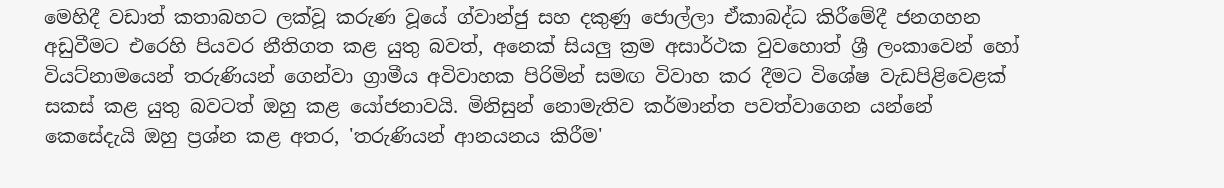මෙහිදී වඩාත් කතාබහට ලක්වූ කරුණ වූයේ ග්වාන්ජු සහ දකුණු ජොල්ලා ඒකාබද්ධ කිරීමේදී ජනගහන අඩුවීමට එරෙහි පියවර නීතිගත කළ යුතු බවත්, අනෙක් සියලු ක්‍රම අසාර්ථක වුවහොත් ශ්‍රී ලංකාවෙන් හෝ වියට්නාමයෙන් තරුණියන් ගෙන්වා ග්‍රාමීය අවිවාහක පිරිමින් සමඟ විවාහ කර දීමට විශේෂ වැඩපිළිවෙළක් සකස් කළ යුතු බවටත් ඔහු කළ යෝජනාවයි. මිනිසුන් නොමැතිව කර්මාන්ත පවත්වාගෙන යන්නේ කෙසේදැයි ඔහු ප්‍රශ්න කළ අතර, 'තරුණියන් ආනයනය කිරීම'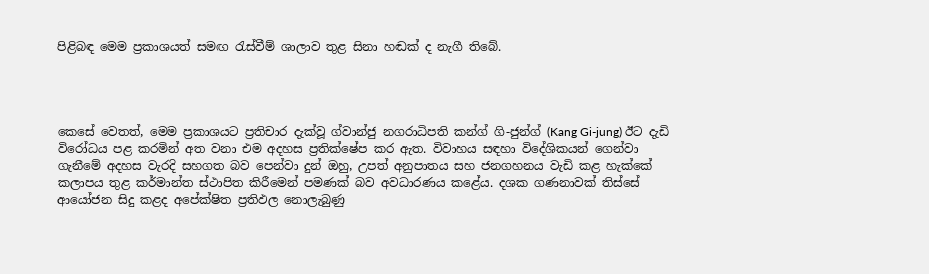පිළිබඳ මෙම ප්‍රකාශයත් සමඟ රැස්වීම් ශාලාව තුළ සිනා හඬක් ද නැගී තිබේ.




කෙසේ වෙතත්, මෙම ප්‍රකාශයට ප්‍රතිචාර දැක්වූ ග්වාන්ජු නගරාධිපති කන්ග් ගි-ජුන්ග් (Kang Gi-jung) ඊට දැඩි විරෝධය පළ කරමින් අත වනා එම අදහස ප්‍රතික්ෂේප කර ඇත. විවාහය සඳහා විදේශිකයන් ගෙන්වා ගැනීමේ අදහස වැරදි සහගත බව පෙන්වා දුන් ඔහු, උපත් අනුපාතය සහ ජනගහනය වැඩි කළ හැක්කේ කලාපය තුළ කර්මාන්ත ස්ථාපිත කිරීමෙන් පමණක් බව අවධාරණය කළේය. දශක ගණනාවක් තිස්සේ ආයෝජන සිදු කළද අපේක්ෂිත ප්‍රතිඵල නොලැබුණු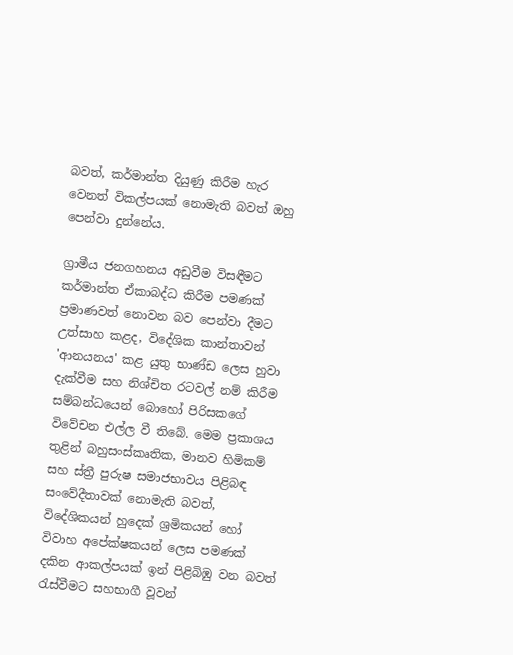බවත්, කර්මාන්ත දියුණු කිරීම හැර වෙනත් විකල්පයක් නොමැති බවත් ඔහු පෙන්වා දුන්නේය.

ග්‍රාමීය ජනගහනය අඩුවීම විසඳීමට කර්මාන්ත ඒකාබද්ධ කිරීම පමණක් ප්‍රමාණවත් නොවන බව පෙන්වා දීමට උත්සාහ කළද, විදේශික කාන්තාවන් 'ආනයනය' කළ යුතු භාණ්ඩ ලෙස හුවා දැක්වීම සහ නිශ්චිත රටවල් නම් කිරීම සම්බන්ධයෙන් බොහෝ පිරිසකගේ විවේචන එල්ල වී තිබේ. මෙම ප්‍රකාශය තුළින් බහුසංස්කෘතික, මානව හිමිකම් සහ ස්ත්‍රී පුරුෂ සමාජභාවය පිළිබඳ සංවේදීතාවක් නොමැති බවත්, විදේශිකයන් හුදෙක් ශ්‍රමිකයන් හෝ විවාහ අපේක්ෂකයන් ලෙස පමණක් දකින ආකල්පයක් ඉන් පිළිබිඹු වන බවත් රැස්වීමට සහභාගී වූවන්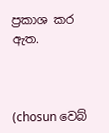ප්‍රකාශ කර ඇත.



(chosun වෙබ්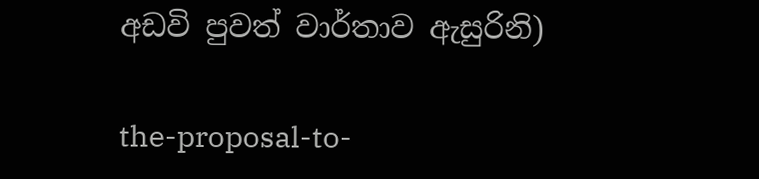අඩවි පුවත් වාර්තාව ඇසුරිනි)

the-proposal-to-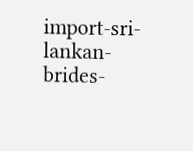import-sri-lankan-brides-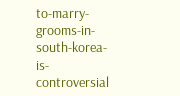to-marry-grooms-in-south-korea-is-controversial